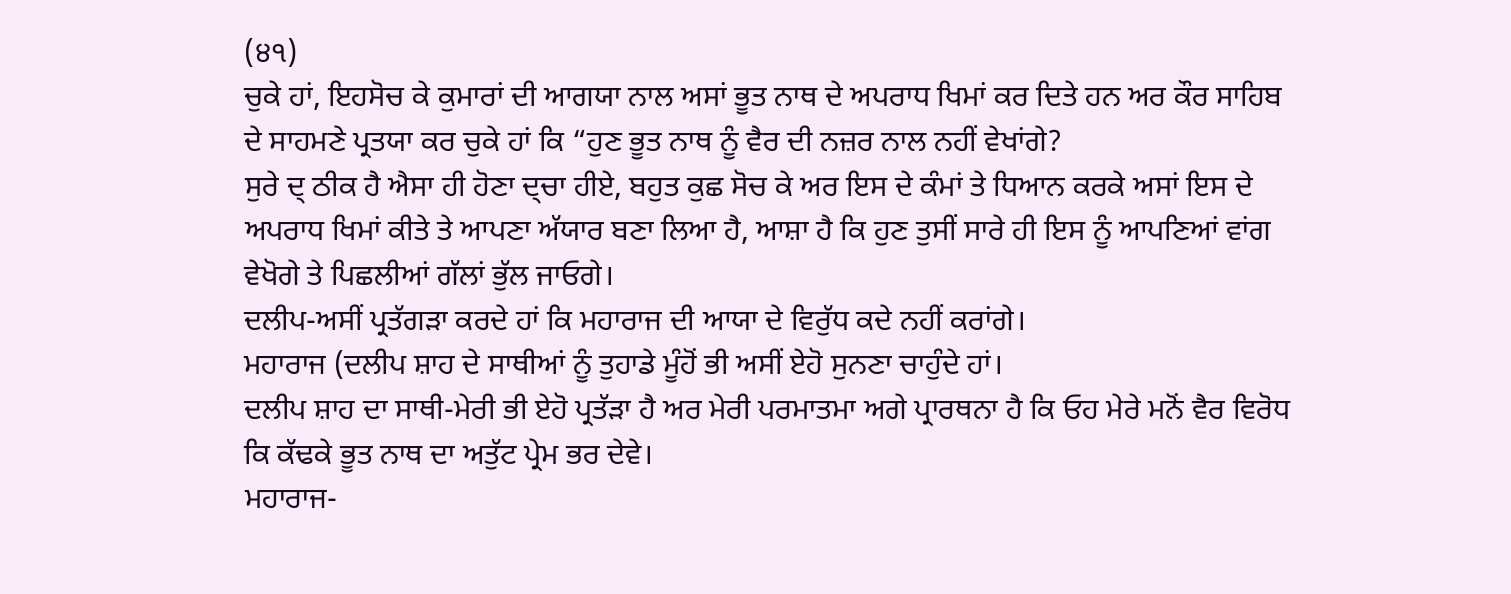(੪੧)
ਚੁਕੇ ਹਾਂ, ਇਹਸੋਚ ਕੇ ਕੁਮਾਰਾਂ ਦੀ ਆਗਯਾ ਨਾਲ ਅਸਾਂ ਭੂਤ ਨਾਥ ਦੇ ਅਪਰਾਧ ਖਿਮਾਂ ਕਰ ਦਿਤੇ ਹਨ ਅਰ ਕੌਰ ਸਾਹਿਬ ਦੇ ਸਾਹਮਣੇ ਪ੍ਰਤਯਾ ਕਰ ਚੁਕੇ ਹਾਂ ਕਿ “ਹੁਣ ਭੂਤ ਨਾਥ ਨੂੰ ਵੈਰ ਦੀ ਨਜ਼ਰ ਨਾਲ ਨਹੀਂ ਵੇਖਾਂਗੇ?
ਸੁਰੇ ਦ੍ ਠੀਕ ਹੈ ਐਸਾ ਹੀ ਹੋਣਾ ਦ੍ਚਾ ਹੀਏ, ਬਹੁਤ ਕੁਛ ਸੋਚ ਕੇ ਅਰ ਇਸ ਦੇ ਕੰਮਾਂ ਤੇ ਧਿਆਨ ਕਰਕੇ ਅਸਾਂ ਇਸ ਦੇ ਅਪਰਾਧ ਖਿਮਾਂ ਕੀਤੇ ਤੇ ਆਪਣਾ ਅੱਯਾਰ ਬਣਾ ਲਿਆ ਹੈ, ਆਸ਼ਾ ਹੈ ਕਿ ਹੁਣ ਤੁਸੀਂ ਸਾਰੇ ਹੀ ਇਸ ਨੂੰ ਆਪਣਿਆਂ ਵਾਂਗ ਵੇਖੋਗੇ ਤੇ ਪਿਛਲੀਆਂ ਗੱਲਾਂ ਭੁੱਲ ਜਾਓਗੇ।
ਦਲੀਪ-ਅਸੀਂ ਪ੍ਰਤੱਗੜਾ ਕਰਦੇ ਹਾਂ ਕਿ ਮਹਾਰਾਜ ਦੀ ਆਯਾ ਦੇ ਵਿਰੁੱਧ ਕਦੇ ਨਹੀਂ ਕਰਾਂਗੇ।
ਮਹਾਰਾਜ (ਦਲੀਪ ਸ਼ਾਹ ਦੇ ਸਾਥੀਆਂ ਨੂੰ ਤੁਹਾਡੇ ਮੂੰਹੋਂ ਭੀ ਅਸੀਂ ਏਹੋ ਸੁਨਣਾ ਚਾਹੁੰਦੇ ਹਾਂ।
ਦਲੀਪ ਸ਼ਾਹ ਦਾ ਸਾਥੀ-ਮੇਰੀ ਭੀ ਏਹੋ ਪ੍ਰਤੱੜਾ ਹੈ ਅਰ ਮੇਰੀ ਪਰਮਾਤਮਾ ਅਗੇ ਪ੍ਰਾਰਥਨਾ ਹੈ ਕਿ ਓਹ ਮੇਰੇ ਮਨੋਂ ਵੈਰ ਵਿਰੋਧ ਕਿ ਕੱਢਕੇ ਭੂਤ ਨਾਥ ਦਾ ਅਤੁੱਟ ਪ੍ਰੇਮ ਭਰ ਦੇਵੇ।
ਮਹਾਰਾਜ-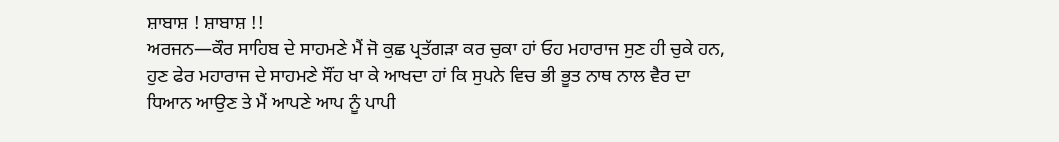ਸ਼ਾਬਾਸ਼ ! ਸ਼ਾਬਾਸ਼ !!
ਅਰਜਨ—ਕੌਰ ਸਾਹਿਬ ਦੇ ਸਾਹਮਣੇ ਮੈਂ ਜੋ ਕੁਛ ਪ੍ਰਤੱਗੜਾ ਕਰ ਚੁਕਾ ਹਾਂ ਓਹ ਮਹਾਰਾਜ ਸੁਣ ਹੀ ਚੁਕੇ ਹਨ, ਹੁਣ ਫੇਰ ਮਹਾਰਾਜ ਦੇ ਸਾਹਮਣੇ ਸੌਂਹ ਖਾ ਕੇ ਆਖਦਾ ਹਾਂ ਕਿ ਸੁਪਨੇ ਵਿਚ ਭੀ ਭੂਤ ਨਾਥ ਨਾਲ ਵੈਰ ਦਾ ਧਿਆਨ ਆਉਣ ਤੇ ਮੈਂ ਆਪਣੇ ਆਪ ਨੂੰ ਪਾਪੀ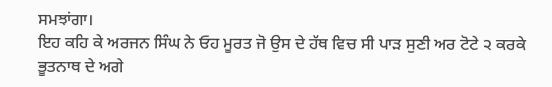ਸਮਝਾਂਗਾ।
ਇਹ ਕਹਿ ਕੇ ਅਰਜਨ ਸਿੰਘ ਨੇ ਓਹ ਮੂਰਤ ਜੋ ਉਸ ਦੇ ਹੱਥ ਵਿਚ ਸੀ ਪਾੜ ਸੁਣੀ ਅਰ ਟੋਟੇ ੨ ਕਰਕੇ ਭੂਤਨਾਥ ਦੇ ਅਗੇ